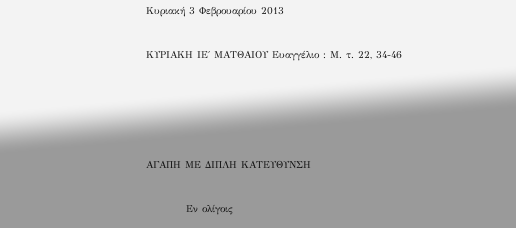Κυριακή 3 Φεβρουαρίου 2013

ΚΥΡΙΑΚΗ ΙΕ΄ ΜΑΤΘΑΙΟΥ Ευαγγέλιο : Μ. τ. 22, 34-46




ΑΓΑΠΗ ΜΕ ΔΙΠΛΗ ΚΑΤΕΥΘΥΝΣΗ

          Εν ολίγοις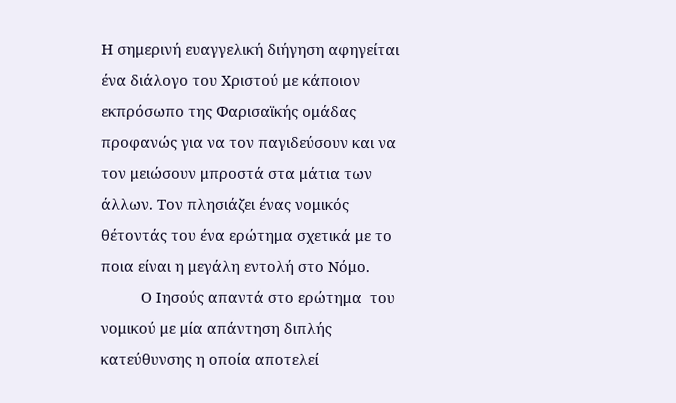Η σημερινή ευαγγελική διήγηση αφηγείται ένα διάλογο του Χριστού με κάποιον εκπρόσωπο της Φαρισαϊκής ομάδας προφανώς για να τον παγιδεύσουν και να τον μειώσουν μπροστά στα μάτια των άλλων. Τον πλησιάζει ένας νομικός  θέτοντάς του ένα ερώτημα σχετικά με το ποια είναι η μεγάλη εντολή στο Νόμο.
          Ο Ιησούς απαντά στο ερώτημα  του  νομικού με μία απάντηση διπλής κατεύθυνσης η οποία αποτελεί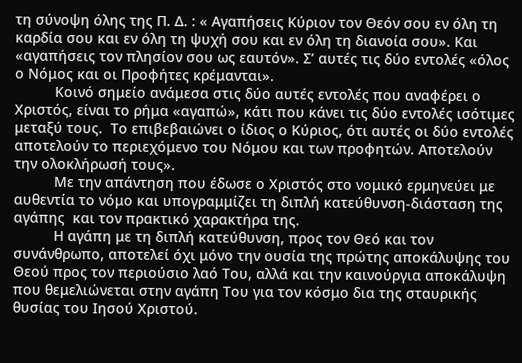τη σύνοψη όλης της Π. Δ. : « Αγαπήσεις Κύριον τον Θεόν σου εν όλη τη καρδία σου και εν όλη τη ψυχή σου και εν όλη τη διανοία σου». Και «αγαπήσεις τον πλησίον σου ως εαυτόν». Σ’ αυτές τις δύο εντολές «όλος ο Νόμος και οι Προφήτες κρέμανται».
          Κοινό σημείο ανάμεσα στις δύο αυτές εντολές που αναφέρει ο Χριστός, είναι το ρήμα «αγαπώ», κάτι που κάνει τις δύο εντολές ισότιμες μεταξύ τους.  Το επιβεβαιώνει ο ίδιος ο Κύριος, ότι αυτές οι δύο εντολές αποτελούν το περιεχόμενο του Νόμου και των προφητών. Αποτελούν την ολοκλήρωσή τους».
          Με την απάντηση που έδωσε ο Χριστός στο νομικό ερμηνεύει με αυθεντία το νόμο και υπογραμμίζει τη διπλή κατεύθυνση-διάσταση της αγάπης  και τον πρακτικό χαρακτήρα της.
          Η αγάπη με τη διπλή κατεύθυνση, προς τον Θεό και τον συνάνθρωπο, αποτελεί όχι μόνο την ουσία της πρώτης αποκάλυψης του Θεού προς τον περιούσιο λαό Του, αλλά και την καινούργια αποκάλυψη που θεμελιώνεται στην αγάπη Του για τον κόσμο δια της σταυρικής θυσίας του Ιησού Χριστού.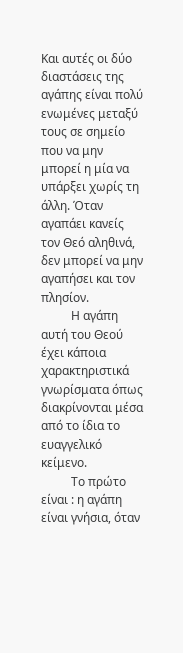Και αυτές οι δύο διαστάσεις της αγάπης είναι πολύ ενωμένες μεταξύ τους σε σημείο που να μην μπορεί η μία να υπάρξει χωρίς τη άλλη. Όταν αγαπάει κανείς τον Θεό αληθινά, δεν μπορεί να μην αγαπήσει και τον πλησίον.
          Η αγάπη αυτή του Θεού έχει κάποια χαρακτηριστικά γνωρίσματα όπως διακρίνονται μέσα από το ίδια το ευαγγελικό κείμενο.
          Το πρώτο είναι : η αγάπη είναι γνήσια, όταν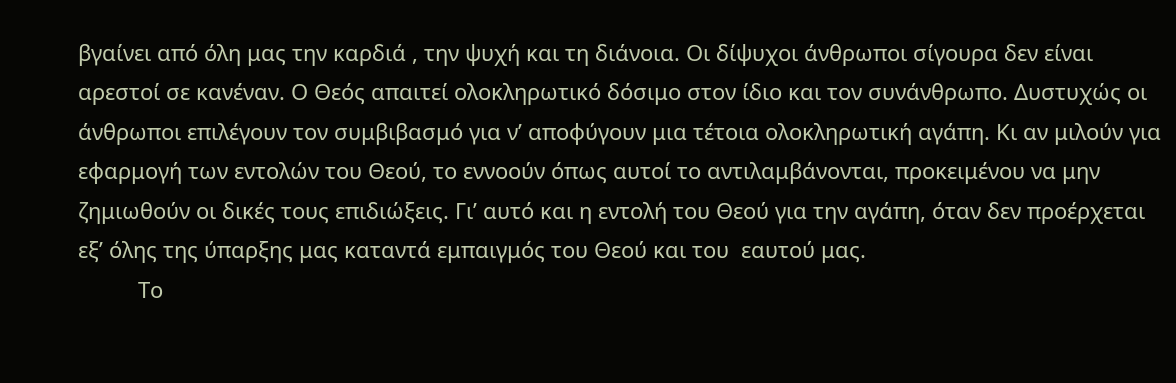βγαίνει από όλη μας την καρδιά , την ψυχή και τη διάνοια. Οι δίψυχοι άνθρωποι σίγουρα δεν είναι αρεστοί σε κανέναν. Ο Θεός απαιτεί ολοκληρωτικό δόσιμο στον ίδιο και τον συνάνθρωπο. Δυστυχώς οι άνθρωποι επιλέγουν τον συμβιβασμό για ν’ αποφύγουν μια τέτοια ολοκληρωτική αγάπη. Κι αν μιλούν για εφαρμογή των εντολών του Θεού, το εννοούν όπως αυτοί το αντιλαμβάνονται, προκειμένου να μην ζημιωθούν οι δικές τους επιδιώξεις. Γι’ αυτό και η εντολή του Θεού για την αγάπη, όταν δεν προέρχεται εξ’ όλης της ύπαρξης μας καταντά εμπαιγμός του Θεού και του  εαυτού μας.
          Το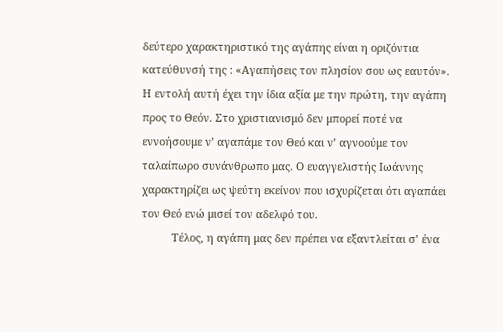δεύτερο χαρακτηριστικό της αγάπης είναι η οριζόντια κατεύθυνσή της : «Αγαπήσεις τον πλησίον σου ως εαυτόν». Η εντολή αυτή έχει την ίδια αξία με την πρώτη, την αγάπη προς το Θεόν. Στο χριστιανισμό δεν μπορεί ποτέ να εννοήσουμε ν’ αγαπάμε τον Θεό και ν’ αγνοούμε τον ταλαίπωρο συνάνθρωπο μας. Ο ευαγγελιστής Ιωάννης χαρακτηρίζει ως ψεύτη εκείνον που ισχυρίζεται ότι αγαπάει τον Θεό ενώ μισεί τον αδελφό του.
          Τέλος, η αγάπη μας δεν πρέπει να εξαντλείται σ’ ένα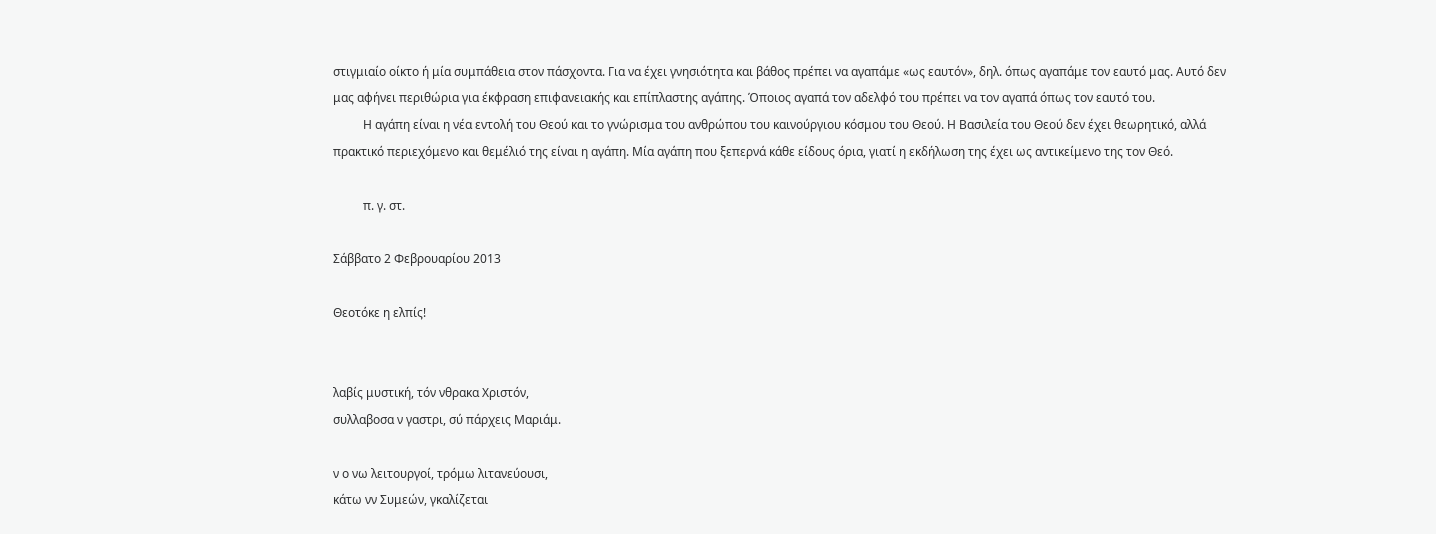στιγμιαίο οίκτο ή μία συμπάθεια στον πάσχοντα. Για να έχει γνησιότητα και βάθος πρέπει να αγαπάμε «ως εαυτόν», δηλ. όπως αγαπάμε τον εαυτό μας. Αυτό δεν μας αφήνει περιθώρια για έκφραση επιφανειακής και επίπλαστης αγάπης. Όποιος αγαπά τον αδελφό του πρέπει να τον αγαπά όπως τον εαυτό του.
          Η αγάπη είναι η νέα εντολή του Θεού και το γνώρισμα του ανθρώπου του καινούργιου κόσμου του Θεού. Η Βασιλεία του Θεού δεν έχει θεωρητικό, αλλά πρακτικό περιεχόμενο και θεμέλιό της είναι η αγάπη. Μία αγάπη που ξεπερνά κάθε είδους όρια, γιατί η εκδήλωση της έχει ως αντικείμενο της τον Θεό.

          π. γ. στ.

Σάββατο 2 Φεβρουαρίου 2013

Θεοτόκε η ελπίς!


λαβίς μυστική, τόν νθρακα Χριστόν,
συλλαβοσα ν γαστρι, σύ πάρχεις Μαριάμ.

ν ο νω λειτουργοί, τρόμω λιτανεύουσι,
κάτω νν Συμεών, γκαλίζεται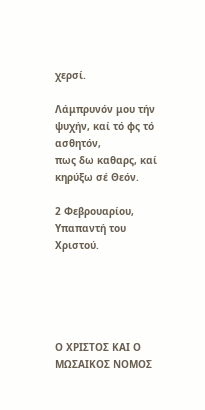χερσί.

Λάμπρυνόν μου τήν ψυχήν, καί τό φς τό ασθητόν,
πως δω καθαρς, καί κηρύξω σέ Θεόν.

2 Φεβρουαρίου, Υπαπαντή του Χριστού.





Ο ΧΡΙΣΤΟΣ ΚΑΙ Ο ΜΩΣΑΙΚΟΣ ΝΟΜΟΣ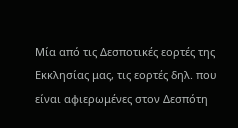Μία από τις Δεσποτικές εορτές της Εκκλησίας μας, τις εορτές δηλ. που είναι αφιερωμένες στον Δεσπότη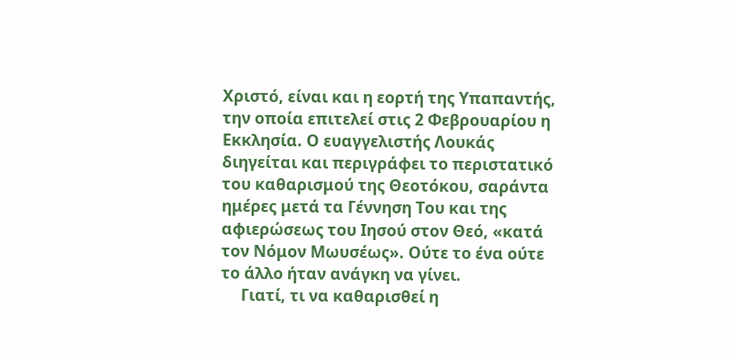Χριστό, είναι και η εορτή της Υπαπαντής, την οποία επιτελεί στις 2 Φεβρουαρίου η Εκκλησία. Ο ευαγγελιστής Λουκάς διηγείται και περιγράφει το περιστατικό του καθαρισμού της Θεοτόκου, σαράντα ημέρες μετά τα Γέννηση Του και της αφιερώσεως του Ιησού στον Θεό, «κατά τον Νόμον Μωυσέως». Ούτε το ένα ούτε το άλλο ήταν ανάγκη να γίνει.
     Γιατί, τι να καθαρισθεί η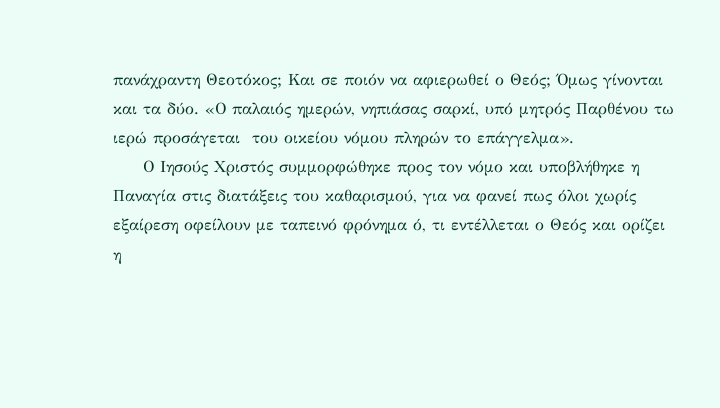πανάχραντη Θεοτόκος; Και σε ποιόν να αφιερωθεί ο Θεός; Όμως γίνονται και τα δύο. «Ο παλαιός ημερών, νηπιάσας σαρκί, υπό μητρός Παρθένου τω ιερώ προσάγεται  του οικείου νόμου πληρών το επάγγελμα».
     Ο Ιησούς Χριστός συμμορφώθηκε προς τον νόμο και υποβλήθηκε η Παναγία στις διατάξεις του καθαρισμού, για να φανεί πως όλοι χωρίς εξαίρεση οφείλουν με ταπεινό φρόνημα ό, τι εντέλλεται ο Θεός και ορίζει η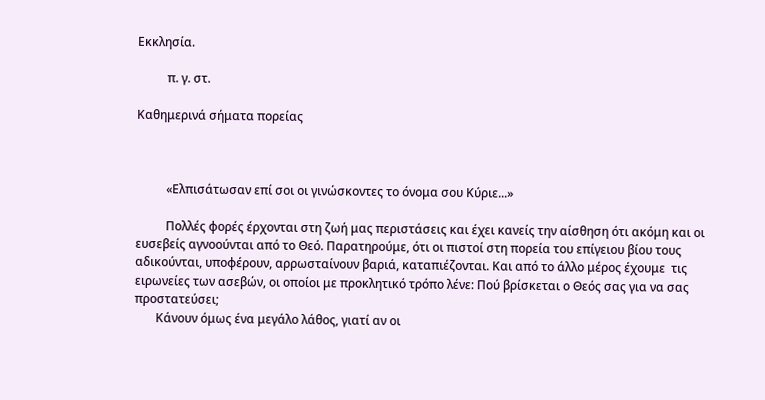Εκκλησία.

          π. γ. στ.

Καθημερινά σήματα πορείας



          «Ελπισάτωσαν επί σοι οι γινώσκοντες το όνομα σου Κύριε...»

          Πολλές φορές έρχονται στη ζωή μας περιστάσεις και έχει κανείς την αίσθηση ότι ακόμη και οι ευσεβείς αγνοούνται από το Θεό. Παρατηρούμε, ότι οι πιστοί στη πορεία του επίγειου βίου τους αδικούνται, υποφέρουν, αρρωσταίνουν βαριά, καταπιέζονται. Και από το άλλο μέρος έχουμε  τις  ειρωνείες των ασεβών, οι οποίοι με προκλητικό τρόπο λένε: Πού βρίσκεται ο Θεός σας για να σας προστατεύσει;
       Κάνουν όμως ένα μεγάλο λάθος, γιατί αν οι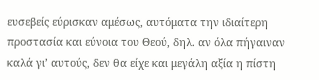ευσεβείς εύρισκαν αμέσως, αυτόματα την ιδιαίτερη προστασία και εύνοια του Θεού, δηλ. αν όλα πήγαιναν καλά γι’ αυτούς, δεν θα είχε και μεγάλη αξία η πίστη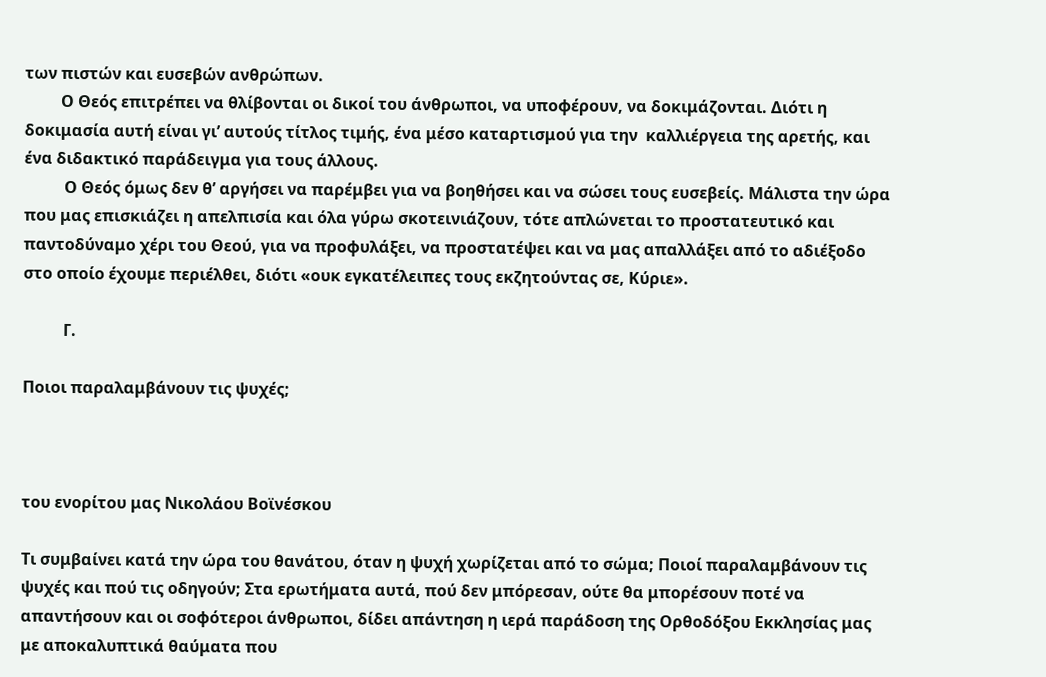των πιστών και ευσεβών ανθρώπων.
         Ο Θεός επιτρέπει να θλίβονται οι δικοί του άνθρωποι, να υποφέρουν, να δοκιμάζονται. Διότι η δοκιμασία αυτή είναι γι’ αυτούς τίτλος τιμής, ένα μέσο καταρτισμού για την  καλλιέργεια της αρετής, και ένα διδακτικό παράδειγμα για τους άλλους.
          Ο Θεός όμως δεν θ’ αργήσει να παρέμβει για να βοηθήσει και να σώσει τους ευσεβείς. Μάλιστα την ώρα που μας επισκιάζει η απελπισία και όλα γύρω σκοτεινιάζουν, τότε απλώνεται το προστατευτικό και παντοδύναμο χέρι του Θεού, για να προφυλάξει, να προστατέψει και να μας απαλλάξει από το αδιέξοδο στο οποίο έχουμε περιέλθει, διότι «ουκ εγκατέλειπες τους εκζητούντας σε, Κύριε».

          Γ.

Ποιοι παραλαμβάνουν τις ψυχές;



του ενορίτου μας Νικολάου Βοϊνέσκου

Τι συμβαίνει κατά την ώρα του θανάτου, όταν η ψυχή χωρίζεται από το σώμα; Ποιοί παραλαμβάνουν τις ψυχές και πού τις οδηγούν; Στα ερωτήματα αυτά, πού δεν μπόρεσαν, ούτε θα μπορέσουν ποτέ να απαντήσουν και οι σοφότεροι άνθρωποι, δίδει απάντηση η ιερά παράδοση της Ορθοδόξου Εκκλησίας μας με αποκαλυπτικά θαύματα που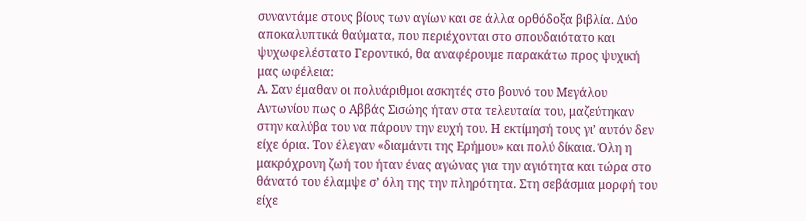συναντάμε στους βίους των αγίων και σε άλλα ορθόδοξα βιβλία. Δύο αποκαλυπτικά θαύματα, που περιέχονται στο σπουδαιότατο και ψυχωφελέστατο Γεροντικό, θα αναφέρουμε παρακάτω προς ψυχική μας ωφέλεια:
Α. Σαν έμαθαν οι πολυάριθμοι ασκητές στο βουνό του Μεγάλου Αντωνίου πως ο Αββάς Σισώης ήταν στα τελευταία του, μαζεύτηκαν στην καλύβα του να πάρουν την ευχή του. Η εκτίμησή τους γι’ αυτόν δεν είχε όρια. Τον έλεγαν «διαμάντι της Ερήμου» και πολύ δίκαια. Όλη η μακρόχρονη ζωή του ήταν ένας αγώνας για την αγιότητα και τώρα στο θάνατό του έλαμψε σ’ όλη της την πληρότητα. Στη σεβάσμια μορφή του είχε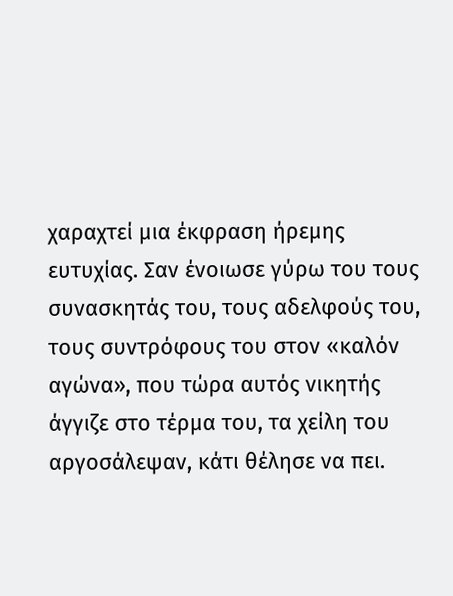χαραχτεί μια έκφραση ήρεμης ευτυχίας. Σαν ένοιωσε γύρω του τους συνασκητάς του, τους αδελφούς του, τους συντρόφους του στον «καλόν αγώνα», που τώρα αυτός νικητής άγγιζε στο τέρμα του, τα χείλη του αργοσάλεψαν, κάτι θέλησε να πει.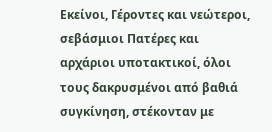Εκείνοι, Γέροντες και νεώτεροι, σεβάσμιοι Πατέρες και αρχάριοι υποτακτικοί, όλοι τους δακρυσμένοι από βαθιά συγκίνηση, στέκονταν με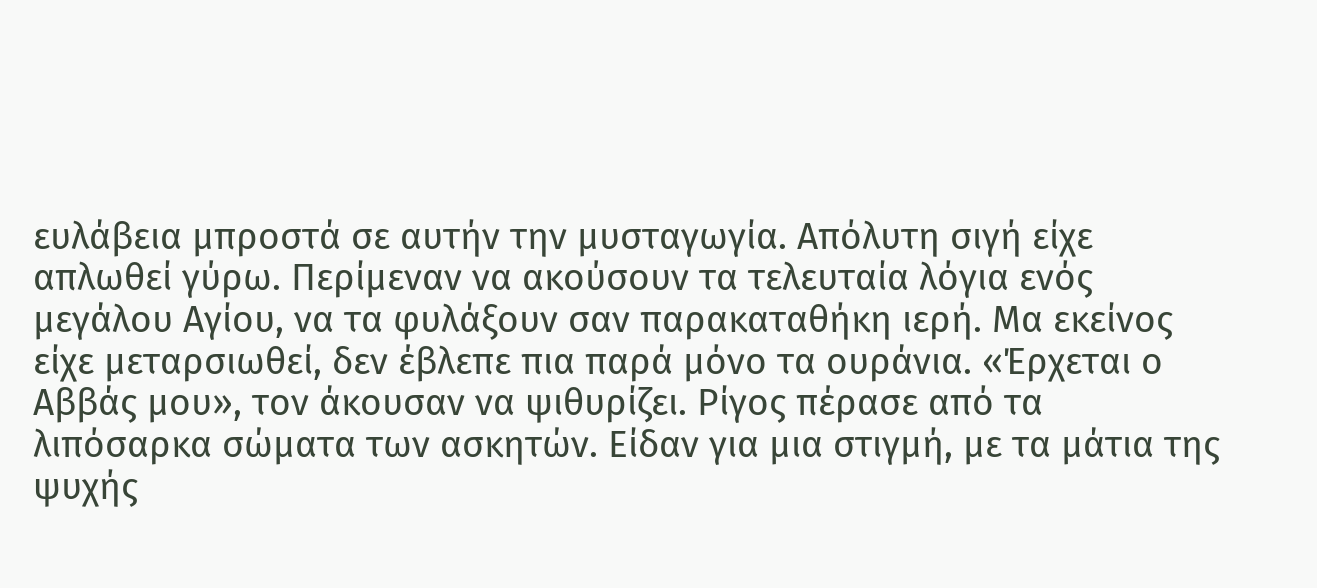ευλάβεια μπροστά σε αυτήν την μυσταγωγία. Απόλυτη σιγή είχε απλωθεί γύρω. Περίμεναν να ακούσουν τα τελευταία λόγια ενός μεγάλου Αγίου, να τα φυλάξουν σαν παρακαταθήκη ιερή. Μα εκείνος είχε μεταρσιωθεί, δεν έβλεπε πια παρά μόνο τα ουράνια. «Έρχεται ο Αββάς μου», τον άκουσαν να ψιθυρίζει. Ρίγος πέρασε από τα λιπόσαρκα σώματα των ασκητών. Είδαν για μια στιγμή, με τα μάτια της ψυχής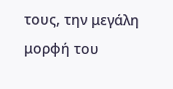τους, την μεγάλη μορφή του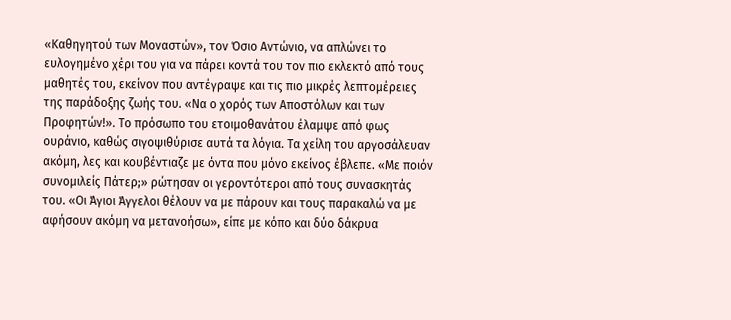«Καθηγητού των Μοναστών», τον Όσιο Αντώνιο, να απλώνει το ευλογημένο χέρι του για να πάρει κοντά του τον πιο εκλεκτό από τους μαθητές του, εκείνον που αντέγραψε και τις πιο μικρές λεπτομέρειες της παράδοξης ζωής του. «Να ο χορός των Αποστόλων και των Προφητών!». Το πρόσωπο του ετοιμοθανάτου έλαμψε από φως ουράνιο, καθώς σιγοψιθύρισε αυτά τα λόγια. Τα χείλη του αργοσάλευαν ακόμη, λες και κουβέντιαζε με όντα που μόνο εκείνος έβλεπε. «Με ποιόν συνομιλείς Πάτερ;» ρώτησαν οι γεροντότεροι από τους συνασκητάς του. «Οι Άγιοι Άγγελοι θέλουν να με πάρουν και τους παρακαλώ να με αφήσουν ακόμη να μετανοήσω», είπε με κόπο και δύο δάκρυα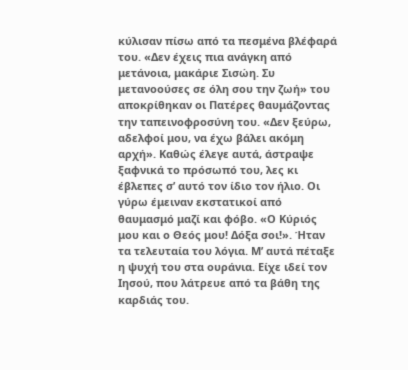κύλισαν πίσω από τα πεσμένα βλέφαρά του. «Δεν έχεις πια ανάγκη από μετάνοια, μακάριε Σισώη. Συ μετανοούσες σε όλη σου την ζωή» του αποκρίθηκαν οι Πατέρες θαυμάζοντας την ταπεινοφροσύνη του. «Δεν ξεύρω, αδελφοί μου, να έχω βάλει ακόμη αρχή». Καθώς έλεγε αυτά, άστραψε ξαφνικά το πρόσωπό του, λες κι έβλεπες σ’ αυτό τον ίδιο τον ήλιο. Οι γύρω έμειναν εκστατικοί από θαυμασμό μαζί και φόβο. «Ο Κύριός μου και ο Θεός μου! Δόξα σοι!». Ήταν τα τελευταία του λόγια. Μ’ αυτά πέταξε η ψυχή του στα ουράνια. Είχε ιδεί τον Ιησού, που λάτρευε από τα βάθη της καρδιάς του.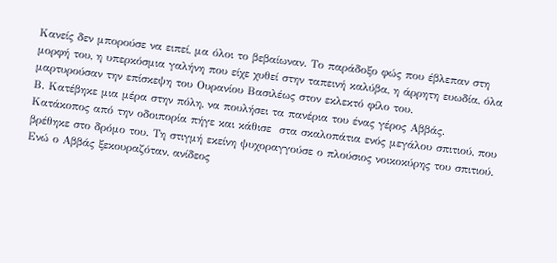Κανείς δεν μπορούσε να ειπεί, μα όλοι το βεβαίωναν. Το παράδοξο φώς που έβλεπαν στη μορφή του, η υπερκόσμια γαλήνη που είχε χυθεί στην ταπεινή καλύβα, η άρρητη ευωδία, όλα μαρτυρούσαν την επίσκεψη του Ουρανίου Βασιλέως στον εκλεκτό φίλο του.
Β. Κατέβηκε μια μέρα στην πόλη, να πουλήσει τα πανέρια του ένας γέρος Αββάς. Κατάκοπος από την οδοιπορία πήγε και κάθισε  στα σκαλοπάτια ενός μεγάλου σπιτιού, που βρέθηκε στο δρόμο του. Τη στιγμή εκείνη ψυχοραγγούσε ο πλούσιος νοικοκύρης του σπιτιού. Ενώ ο Αββάς ξεκουραζόταν, ανίδεος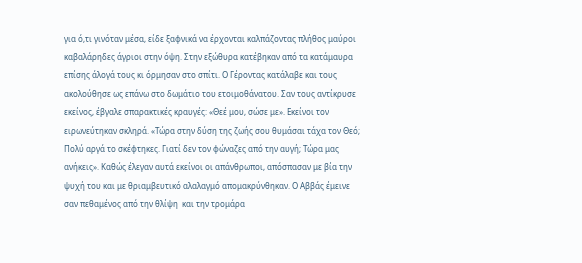για ό,τι γινόταν μέσα, είδε ξαφνικά να έρχονται καλπάζοντας πλήθος μαύροι καβαλάρηδες άγριοι στην όψη. Στην εξώθυρα κατέβηκαν από τα κατάμαυρα επίσης άλογά τους κι όρμησαν στο σπίτι. Ο Γέροντας κατάλαβε και τους ακολούθησε ως επάνω στο δωμάτιο του ετοιμοθάνατου. Σαν τους αντίκρυσε εκείνος, έβγαλε σπαρακτικές κραυγές: «Θεέ μου, σώσε με». Εκείνοι τον ειρωνεύτηκαν σκληρά. «Τώρα στην δύση της ζωής σου θυμάσαι τάχα τον Θεό; Πολύ αργά το σκέφτηκες. Γιατί δεν τον φώναζες από την αυγή; Τώρα μας ανήκεις». Καθώς έλεγαν αυτά εκείνοι οι απάνθρωποι, απόσπασαν με βία την ψυχή του και με θριαμβευτικό αλαλαγμό απομακρύνθηκαν. Ο Αββάς έμεινε σαν πεθαμένος από την θλίψη  και την τρομάρα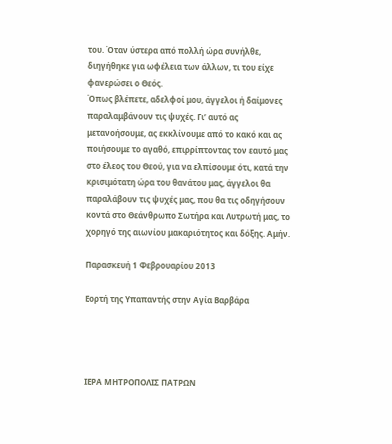του. Όταν ύστερα από πολλή ώρα συνήλθε, διηγήθηκε για ωφέλεια των άλλων, τι του είχε φανερώσει ο Θεός.
Όπως βλέπετε, αδελφοί μου, άγγελοι ή δαίμονες παραλαμβάνουν τις ψυχές. Γι’ αυτό ας μετανοήσουμε, ας εκκλίνουμε από το κακό και ας ποιήσουμε το αγαθό, επιρρίπτοντας τον εαυτό μας στο έλεος του Θεού, για να ελπίσουμε ότι, κατά την κρισιμότατη ώρα του θανάτου μας, άγγελοι θα παραλάβουν τις ψυχές μας, που θα τις οδηγήσουν κοντά στο Θεάνθρωπο Σωτήρα και Λυτρωτή μας, το χορηγό της αιωνίου μακαριότητος και δόξης. Αμήν.

Παρασκευή 1 Φεβρουαρίου 2013

Εορτή της Υπαπαντής στην Αγία Βαρβάρα




ΙΕΡΑ ΜΗΤΡΟΠΟΛΙΣ ΠΑΤΡΩΝ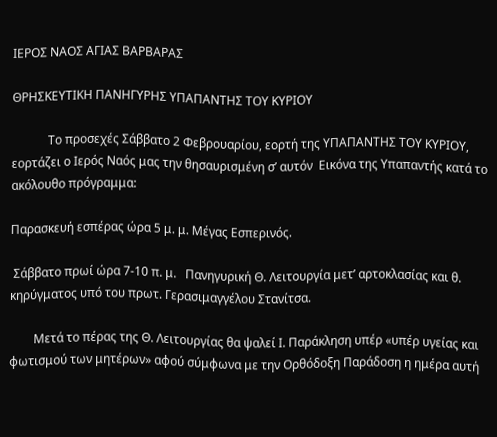ΙΕΡΟΣ ΝΑΟΣ ΑΓΙΑΣ ΒΑΡΒΑΡΑΣ

ΘΡΗΣΚΕΥΤΙΚΗ ΠΑΝΗΓΥΡΗΣ ΥΠΑΠΑΝΤΗΣ ΤΟΥ ΚΥΡΙΟΥ

            Το προσεχές Σάββατο 2 Φεβρουαρίου, εορτή της ΥΠΑΠΑΝΤΗΣ ΤΟΥ ΚΥΡΙΟΥ, εορτάζει ο Ιερός Ναός μας την θησαυρισμένη σ’ αυτόν  Εικόνα της Υπαπαντής κατά το ακόλουθο πρόγραμμα:

Παρασκευή εσπέρας ώρα 5 μ. μ. Μέγας Εσπερινός.

 Σάββατο πρωί ώρα 7-10 π. μ.   Πανηγυρική Θ. Λειτουργία μετ’ αρτοκλασίας και θ. κηρύγματος υπό του πρωτ. Γερασιμαγγέλου Στανίτσα.

        Μετά το πέρας της Θ. Λειτουργίας θα ψαλεί Ι. Παράκληση υπέρ «υπέρ υγείας και φωτισμού των μητέρων» αφού σύμφωνα με την Ορθόδοξη Παράδοση η ημέρα αυτή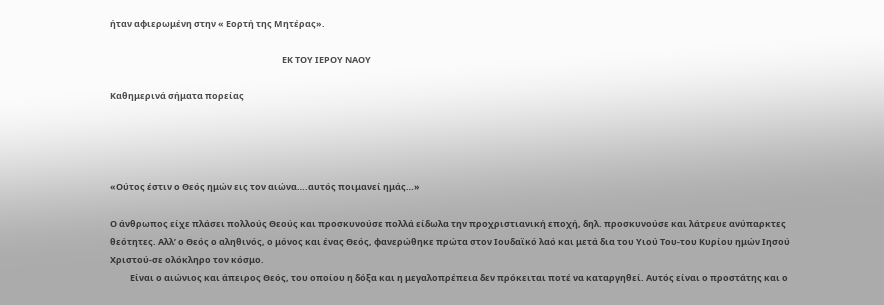ήταν αφιερωμένη στην « Εορτή της Μητέρας».

                                                                                      ΕΚ ΤΟΥ ΙΕΡΟΥ ΝΑΟΥ

Καθημερινά σήματα πορείας




«Ούτος έστιν ο Θεός ημών εις τον αιώνα….αυτός ποιμανεί ημάς…»

Ο άνθρωπος είχε πλάσει πολλούς Θεούς και προσκυνούσε πολλά είδωλα την προχριστιανική εποχή, δηλ. προσκυνούσε και λάτρευε ανύπαρκτες θεότητες. Αλλ’ ο Θεός ο αληθινός, ο μόνος και ένας Θεός, φανερώθηκε πρώτα στον Ιουδαϊκό λαό και μετά δια του Υιού Του-του Κυρίου ημών Ιησού Χριστού-σε ολόκληρο τον κόσμο.
          Είναι ο αιώνιος και άπειρος Θεός, του οποίου η δόξα και η μεγαλοπρέπεια δεν πρόκειται ποτέ να καταργηθεί. Αυτός είναι ο προστάτης και ο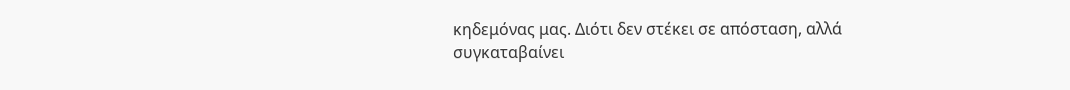κηδεμόνας μας. Διότι δεν στέκει σε απόσταση, αλλά συγκαταβαίνει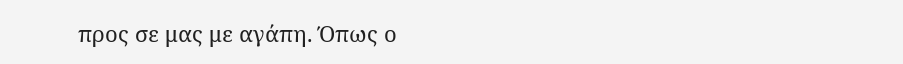προς σε μας με αγάπη. Όπως ο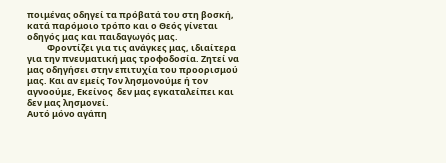ποιμένας οδηγεί τα πρόβατά του στη βοσκή, κατά παρόμοιο τρόπο και ο Θεός γίνεται οδηγός μας και παιδαγωγός μας.
          Φροντίζει για τις ανάγκες μας, ιδιαίτερα για την πνευματική μας τροφοδοσία. Ζητεί να μας οδηγήσει στην επιτυχία του προορισμού μας. Και αν εμείς Τον λησμονούμε ή τον αγνοούμε, Εκείνος  δεν μας εγκαταλείπει και δεν μας λησμονεί.
Αυτό μόνο αγάπη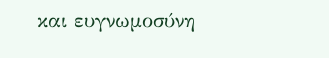και ευγνωμοσύνη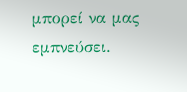μπορεί να μας εμπνεύσει.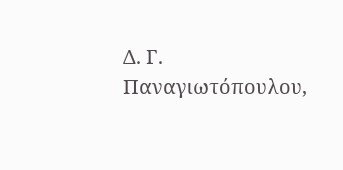Δ. Γ. Παναγιωτόπουλου,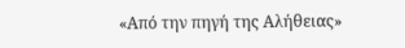«Από την πηγή της Αλήθειας»